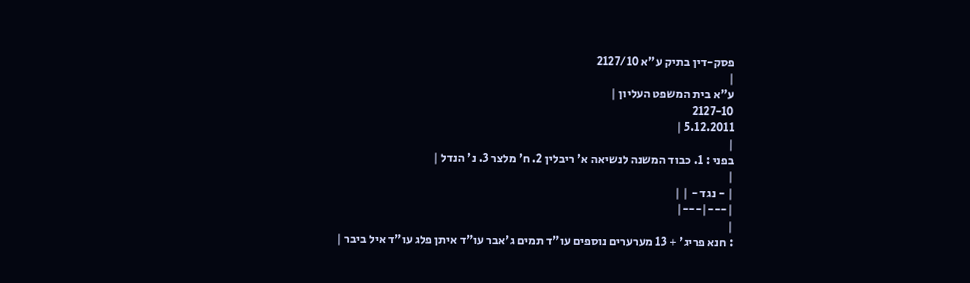פסק-דין בתיק ע"א 2127/10
|
ע"א בית המשפט העליון |
2127-10
5.12.2011 |
|
בפני : 1. כבוד המשנה לנשיאה א' ריבלין 2. ח' מלצר 3. נ' הנדל |
|
| - נגד - | |
|---|---|
|
: חנא פריג' + 13 מערערים נוספים עו"ד תמים ג'אבר עו"ד איתן פלג עו"ד איל ביבר |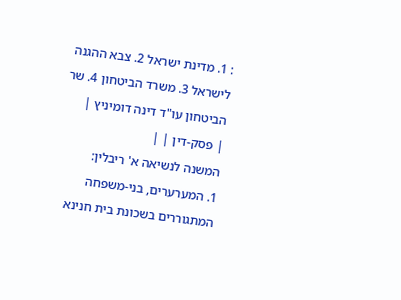: 1. מדינת ישראל 2. צבא ההגנה לישראל 3. משרד הביטחון 4. שר הביטחון עו"ד דינה דומיניץ |
| פסק-דין | |
המשנה לנשיאה א' ריבלין:
1. המערערים, בני-משפחה המתגוררים בשכונת בית חנינא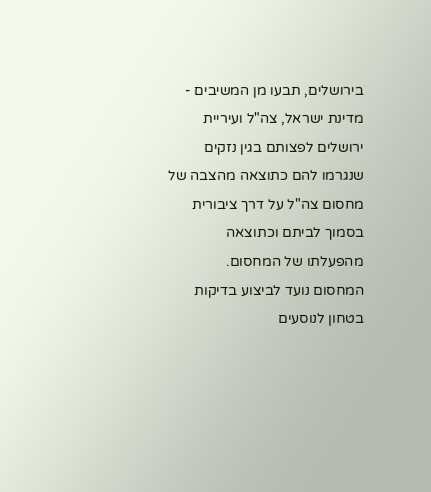בירושלים, תבעו מן המשיבים - מדינת ישראל, צה"ל ועיריית ירושלים לפצותם בגין נזקים שנגרמו להם כתוצאה מהצבה של מחסום צה"ל על דרך ציבורית בסמוך לביתם וכתוצאה מהפעלתו של המחסום.
המחסום נועד לביצוע בדיקות בטחון לנוסעים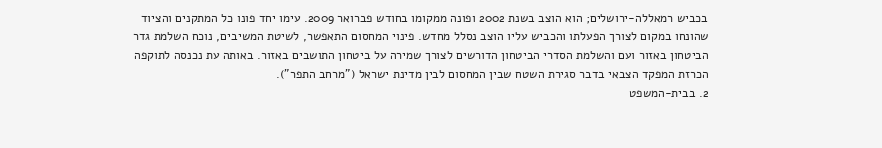בכביש רמאללה-ירושלים; הוא הוצב בשנת 2002 ופונה ממקומו בחודש פברואר 2009. עימו יחד פונו כל המתקנים והציוד שהונחו במקום לצורך הפעלתו והכביש עליו הוצב נסלל מחדש. פינוי המחסום התאפשר, לשיטת המשיבים, נוכח השלמת גדר הביטחון באזור ועם והשלמת הסדרי הביטחון הדורשים לצורך שמירה על ביטחון התושבים באזור. באותה עת נכנסה לתוקפה הכרזת המפקד הצבאי בדבר סגירת השטח שבין המחסום לבין מדינת ישראל ("מרחב התפר").
2. בבית-המשפט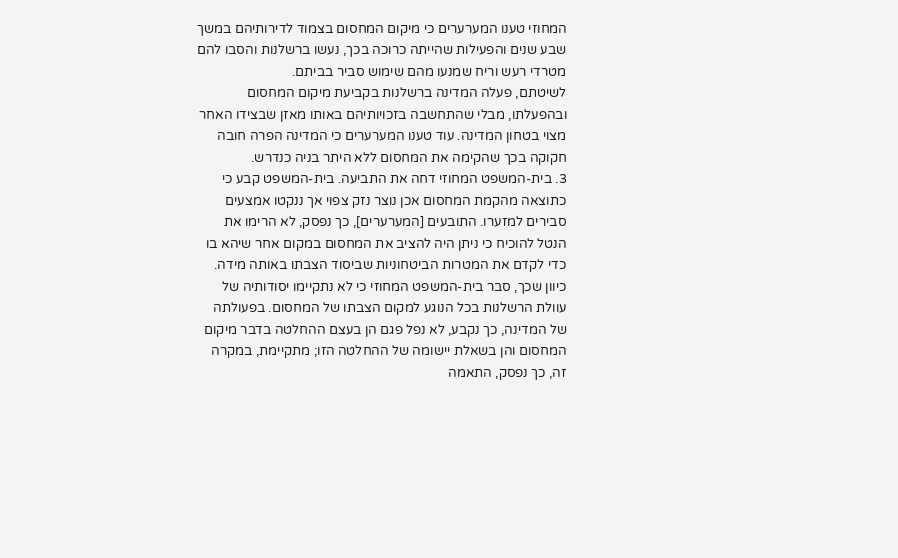המחוזי טענו המערערים כי מיקום המחסום בצמוד לדירותיהם במשך שבע שנים והפעילות שהייתה כרוכה בכך, נעשו ברשלנות והסבו להם מטרדי רעש וריח שמנעו מהם שימוש סביר בביתם.
לשיטתם, פעלה המדינה ברשלנות בקביעת מיקום המחסום ובהפעלתו, מבלי שהתחשבה בזכויותיהם באותו מאזן שבצידו האחר מצוי בטחון המדינה. עוד טענו המערערים כי המדינה הפרה חובה חקוקה בכך שהקימה את המחסום ללא היתר בניה כנדרש.
3. בית-המשפט המחוזי דחה את התביעה. בית-המשפט קבע כי כתוצאה מהקמת המחסום אכן נוצר נזק צפוי אך ננקטו אמצעים סבירים למזערו. התובעים [המערערים], כך נפסק, לא הרימו את הנטל להוכיח כי ניתן היה להציב את המחסום במקום אחר שיהא בו כדי לקדם את המטרות הביטחוניות שביסוד הצבתו באותה מידה. כיוון שכך, סבר בית-המשפט המחוזי כי לא נתקיימו יסודותיה של עוולת הרשלנות בכל הנוגע למקום הצבתו של המחסום. בפעולתה של המדינה, כך נקבע, לא נפל פגם הן בעצם ההחלטה בדבר מיקום המחסום והן בשאלת יישומה של ההחלטה הזו; מתקיימת, במקרה זה, כך נפסק, התאמה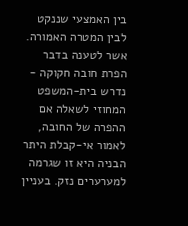בין האמצעי שננקט לבין המטרה האמורה.
אשר לטענה בדבר הפרת חובה חקוקה - נדרש בית-המשפט המחוזי לשאלה אם ההפרה של החובה, לאמור אי-קבלת היתר הבניה היא זו שגרמה למערערים נזק. בעניין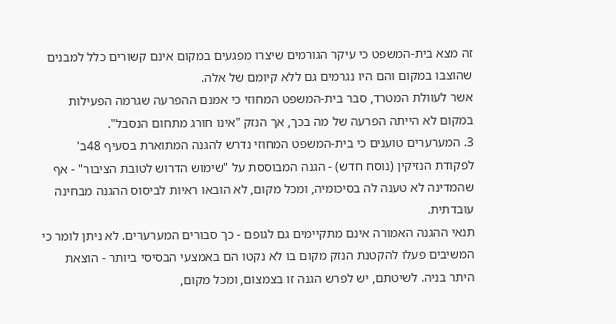זה מצא בית-המשפט כי עיקר הגורמים שיצרו מפגעים במקום אינם קשורים כלל למבנים שהוצבו במקום והם היו נגרמים גם ללא קיומם של אלה.
אשר לעוולת המטרד, סבר בית-המשפט המחוזי כי אמנם ההפרעה שגרמה הפעילות במקום לא הייתה הפרעה של מה בכך, אך הנזק "אינו חורג מתחום הנסבל".
3. המערערים טוענים כי בית-המשפט המחוזי נדרש להגנה המתוארת בסעיף 48ב' לפקודת הנזיקין (נוסח חדש) - הגנה המבוססת על "שימוש הדרוש לטובת הציבור" - אף שהמדינה לא טענה לה בסיכומיה, ומכל מקום, לא הובאו ראיות לביסוס ההגנה מבחינה עובדתית.
תנאי ההגנה האמורה אינם מתקיימים גם לגופם - כך סבורים המערערים. לא ניתן לומר כי המשיבים פעלו להקטנת הנזק מקום בו לא נקטו הם באמצעי הבסיסי ביותר - הוצאת היתר בניה. לשיטתם, יש לפרש הגנה זו בצמצום, ומכל מקום,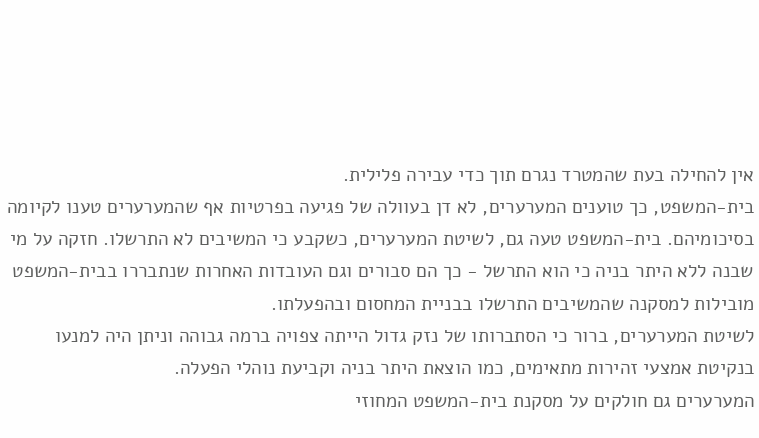אין להחילה בעת שהמטרד נגרם תוך כדי עבירה פלילית.
בית-המשפט, כך טוענים המערערים, לא דן בעוולה של פגיעה בפרטיות אף שהמערערים טענו לקיומה בסיכומיהם. בית-המשפט טעה גם, לשיטת המערערים, כשקבע כי המשיבים לא התרשלו. חזקה על מי שבנה ללא היתר בניה כי הוא התרשל - כך הם סבורים וגם העובדות האחרות שנתבררו בבית-המשפט מובילות למסקנה שהמשיבים התרשלו בבניית המחסום ובהפעלתו.
לשיטת המערערים, ברור כי הסתברותו של נזק גדול הייתה צפויה ברמה גבוהה וניתן היה למנעו בנקיטת אמצעי זהירות מתאימים, כמו הוצאת היתר בניה וקביעת נוהלי הפעלה.
המערערים גם חולקים על מסקנת בית-המשפט המחוזי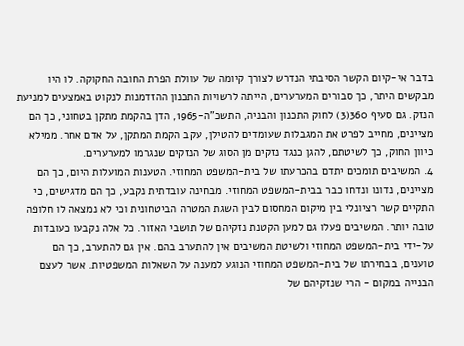בדבר אי-קיום הקשר הסיבתי הנדרש לצורך קיומה של עוולת הפרת החובה החקוקה. לו היו מבקשים היתר, כך סבורים המערערים, הייתה לרשויות התכנון ההזדמנות לנקוט באמצעים למניעת הנזק. גם סעיף 360(3) לחוק התכנון והבניה, התשכ"ה-1965, הדן בהקמת מתקן בטחוני, כך הם מציינים, מחייב לפרט את המגבלות שעומדים להטילן, עקב הקמת המתקן, על אדם אחר. ממילא כיוון החוק, כך לשיטתם, להגן כנגד נזקים מן הסוג של הנזקים שנגרמו למערערים.
4. המשיבים תומכים יתדם בהכרעתו של בית-המשפט המחוזי. הטענות המועלות היום, כך הם מציינים, נדונו ונדחו כבר בבית-המשפט המחוזי. מבחינה עובדתית נקבע, כך הם מדגישים, כי התקיים קשר רציונלי בין מיקום המחסום לבין השגת המטרה הביטחונית וכי לא נמצאה לו חלופה טובה יותר. המשיבים פעלו גם למען הקטנת נזקיהם של תושבי האזור. כל אלה נקבעו כעובדות על-ידי בית-המשפט המחוזי ולשיטת המשיבים אין להתערב בהם. אין גם להתערב, כך הם טוענים, בבחירתו של בית-המשפט המחוזי הנוגע למענה על השאלות המשפטיות. אשר לעצם הבנייה במקום - הרי שנזקיהם של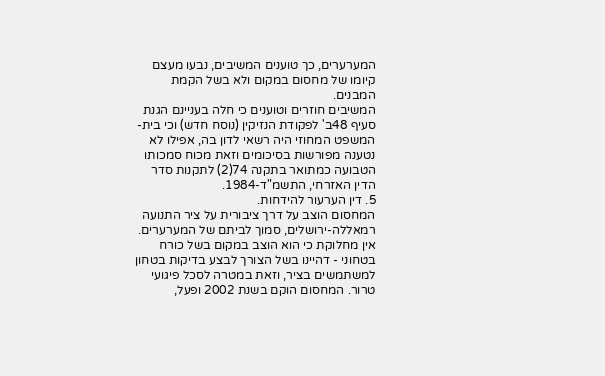המערערים, כך טוענים המשיבים, נבעו מעצם קיומו של מחסום במקום ולא בשל הקמת המבנים.
המשיבים חוזרים וטוענים כי חלה בעניינם הגנת סעיף 48ב' לפקודת הנזיקין (נוסח חדש) וכי בית-המשפט המחוזי היה רשאי לדון בה, אפילו לא נטענה מפורשות בסיכומים וזאת מכוח סמכותו הטבועה כמתואר בתקנה 74(2) לתקנות סדר הדין האזרחי, התשמ"ד-1984.
5. דין הערעור להידחות.
המחסום הוצב על דרך ציבורית על ציר התנועה רמאללה-ירושלים, סמוך לביתם של המערערים. אין מחלוקת כי הוא הוצב במקום בשל כורח בטחוני - דהיינו בשל הצורך לבצע בדיקות בטחון למשתמשים בציר, וזאת במטרה לסכל פיגועי טרור. המחסום הוקם בשנת 2002 ופעל,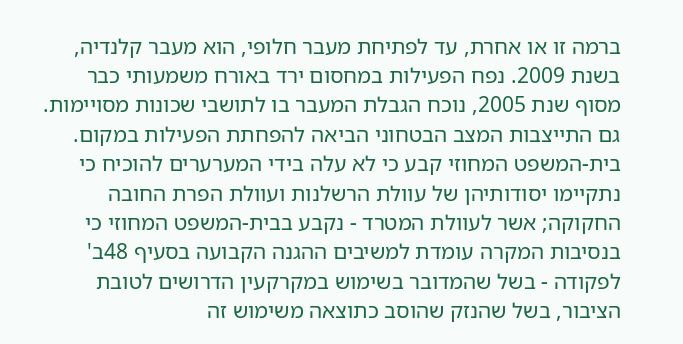ברמה זו או אחרת, עד לפתיחת מעבר חלופי, הוא מעבר קלנדיה, בשנת 2009. נפח הפעילות במחסום ירד באורח משמעותי כבר מסוף שנת 2005, נוכח הגבלת המעבר בו לתושבי שכונות מסויימות. גם התייצבות המצב הבטחוני הביאה להפחתת הפעילות במקום.
בית-המשפט המחוזי קבע כי לא עלה בידי המערערים להוכיח כי נתקיימו יסודותיהן של עוולת הרשלנות ועוולת הפרת החובה החקוקה; אשר לעוולת המטרד - נקבע בבית-המשפט המחוזי כי בנסיבות המקרה עומדת למשיבים ההגנה הקבועה בסעיף 48ב' לפקודה - בשל שהמדובר בשימוש במקרקעין הדרושים לטובת הציבור, בשל שהנזק שהוסב כתוצאה משימוש זה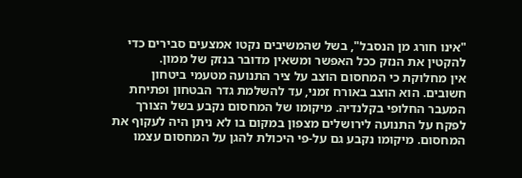"אינו חורג מן הנסבל", בשל שהמשיבים נקטו אמצעים סבירים כדי להקטין את הנזק ככל האפשר ומשאין מדובר בנזק של ממון.
אין מחלוקת כי המחסום הוצב על ציר התנועה מטעמי ביטחון חשובים. הוא הוצב באורח זמני, עד להשלמת גדר הבטחון ופתיחת המעבר החלופי בקלנדיה. מיקומו של המחסום נקבע בשל הצורך לפקח על התנועה לירושלים מצפון במקום בו לא ניתן היה לעקוף את המחסום. מיקומו נקבע גם על-פי היכולת להגן על המחסום עצמו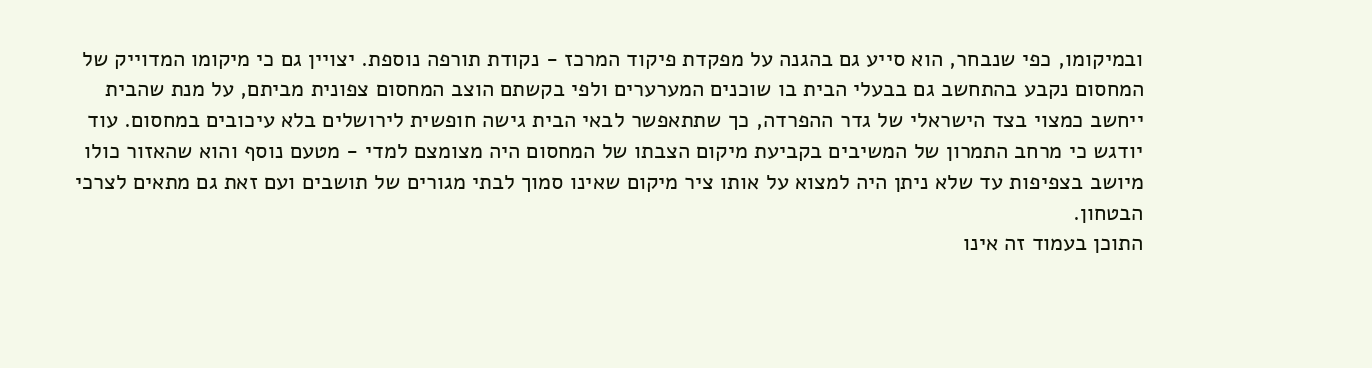ובמיקומו, כפי שנבחר, הוא סייע גם בהגנה על מפקדת פיקוד המרכז - נקודת תורפה נוספת. יצויין גם כי מיקומו המדוייק של המחסום נקבע בהתחשב גם בבעלי הבית בו שוכנים המערערים ולפי בקשתם הוצב המחסום צפונית מביתם, על מנת שהבית ייחשב כמצוי בצד הישראלי של גדר ההפרדה, כך שתתאפשר לבאי הבית גישה חופשית לירושלים בלא עיכובים במחסום. עוד יודגש כי מרחב התמרון של המשיבים בקביעת מיקום הצבתו של המחסום היה מצומצם למדי - מטעם נוסף והוא שהאזור כולו מיושב בצפיפות עד שלא ניתן היה למצוא על אותו ציר מיקום שאינו סמוך לבתי מגורים של תושבים ועם זאת גם מתאים לצרכי הבטחון.
התוכן בעמוד זה אינו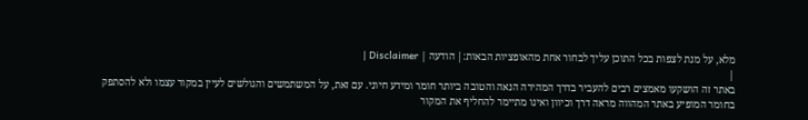מלא, על מנת לצפות בכל התוכן עליך לבחור אחת מהאופציות הבאות:| הודעה | Disclaimer |
|
באתר זה הושקעו מאמצים רבים להעביר בדרך המהירה הנאה והטובה ביותר חומר ומידע חיוני. עם זאת, על המשתמשים והגולשים לעיין במקור עצמו ולא להסתפק בחומר המופיע באתר המהווה מראה דרך וכיוון ואינו מתיימר להחליף את המקור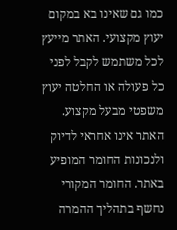כמו גם שאינו בא במקום יעוץ מקצועי. האתר מייעץ לכל משתמש לקבל לפני כל פעולה או החלטה יעוץ משפטי מבעל מקצוע. האתר אינו אחראי לדיוק ולנכונות החומר המופיע באתר. החומר המקורי נחשף בתהליך ההמרה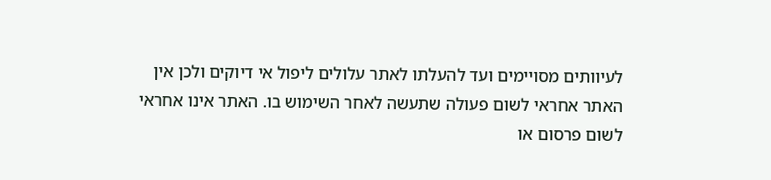לעיוותים מסויימים ועד להעלתו לאתר עלולים ליפול אי דיוקים ולכן אין האתר אחראי לשום פעולה שתעשה לאחר השימוש בו. האתר אינו אחראי לשום פרסום או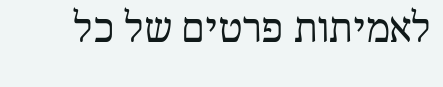לאמיתות פרטים של כל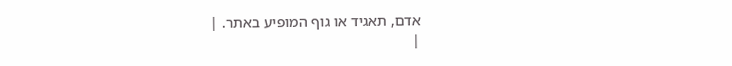אדם, תאגיד או גוף המופיע באתר. |
|